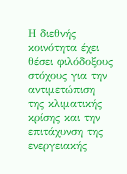Η διεθνής κοινότητα έχει θέσει φιλόδοξους στόχους για την αντιμετώπιση της κλιματικής κρίσης και την επιτάχυνση της ενεργειακής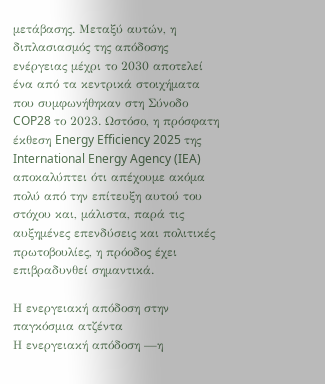μετάβασης. Μεταξύ αυτών, η διπλασιασμός της απόδοσης ενέργειας μέχρι το 2030 αποτελεί ένα από τα κεντρικά στοιχήματα που συμφωνήθηκαν στη Σύνοδο COP28 το 2023. Ωστόσο, η πρόσφατη έκθεση Energy Efficiency 2025 της International Energy Agency (IEA) αποκαλύπτει ότι απέχουμε ακόμα πολύ από την επίτευξη αυτού του στόχου και, μάλιστα, παρά τις αυξημένες επενδύσεις και πολιτικές πρωτοβουλίες, η πρόοδος έχει επιβραδυνθεί σημαντικά.

Η ενεργειακή απόδοση στην παγκόσμια ατζέντα
Η ενεργειακή απόδοση —η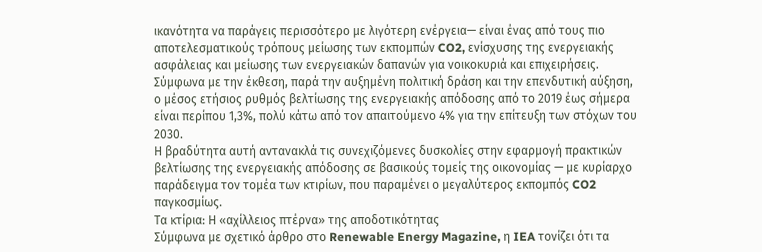ικανότητα να παράγεις περισσότερο με λιγότερη ενέργεια— είναι ένας από τους πιο αποτελεσματικούς τρόπους μείωσης των εκπομπών CO2, ενίσχυσης της ενεργειακής ασφάλειας και μείωσης των ενεργειακών δαπανών για νοικοκυριά και επιχειρήσεις. Σύμφωνα με την έκθεση, παρά την αυξημένη πολιτική δράση και την επενδυτική αύξηση, ο μέσος ετήσιος ρυθμός βελτίωσης της ενεργειακής απόδοσης από το 2019 έως σήμερα είναι περίπου 1,3%, πολύ κάτω από τον απαιτούμενο 4% για την επίτευξη των στόχων του 2030.
Η βραδύτητα αυτή αντανακλά τις συνεχιζόμενες δυσκολίες στην εφαρμογή πρακτικών βελτίωσης της ενεργειακής απόδοσης σε βασικούς τομείς της οικονομίας — με κυρίαρχο παράδειγμα τον τομέα των κτιρίων, που παραμένει ο μεγαλύτερος εκπομπός CO2 παγκοσμίως.
Τα κτίρια: Η «αχίλλειος πτέρνα» της αποδοτικότητας
Σύμφωνα με σχετικό άρθρο στο Renewable Energy Magazine, η IEA τονίζει ότι τα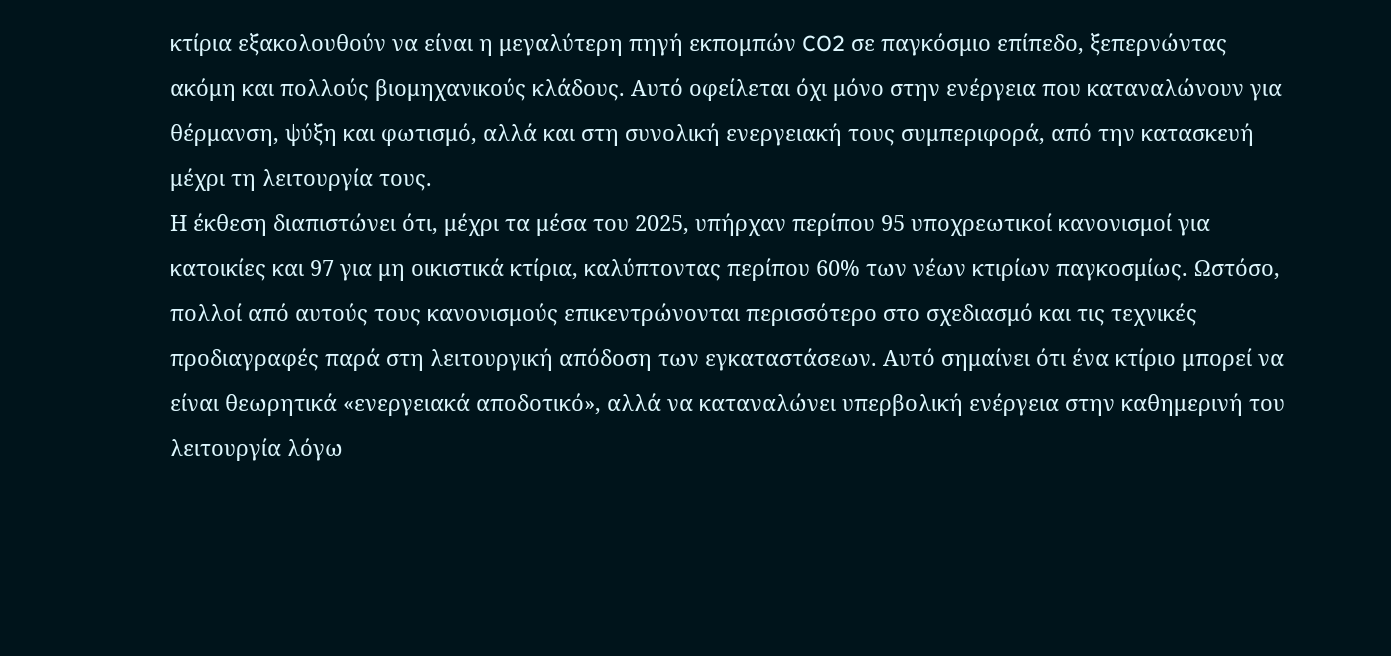κτίρια εξακολουθούν να είναι η μεγαλύτερη πηγή εκπομπών CO2 σε παγκόσμιο επίπεδο, ξεπερνώντας ακόμη και πολλούς βιομηχανικούς κλάδους. Αυτό οφείλεται όχι μόνο στην ενέργεια που καταναλώνουν για θέρμανση, ψύξη και φωτισμό, αλλά και στη συνολική ενεργειακή τους συμπεριφορά, από την κατασκευή μέχρι τη λειτουργία τους.
Η έκθεση διαπιστώνει ότι, μέχρι τα μέσα του 2025, υπήρχαν περίπου 95 υποχρεωτικοί κανονισμοί για κατοικίες και 97 για μη οικιστικά κτίρια, καλύπτοντας περίπου 60% των νέων κτιρίων παγκοσμίως. Ωστόσο, πολλοί από αυτούς τους κανονισμούς επικεντρώνονται περισσότερο στο σχεδιασμό και τις τεχνικές προδιαγραφές παρά στη λειτουργική απόδοση των εγκαταστάσεων. Αυτό σημαίνει ότι ένα κτίριο μπορεί να είναι θεωρητικά «ενεργειακά αποδοτικό», αλλά να καταναλώνει υπερβολική ενέργεια στην καθημερινή του λειτουργία λόγω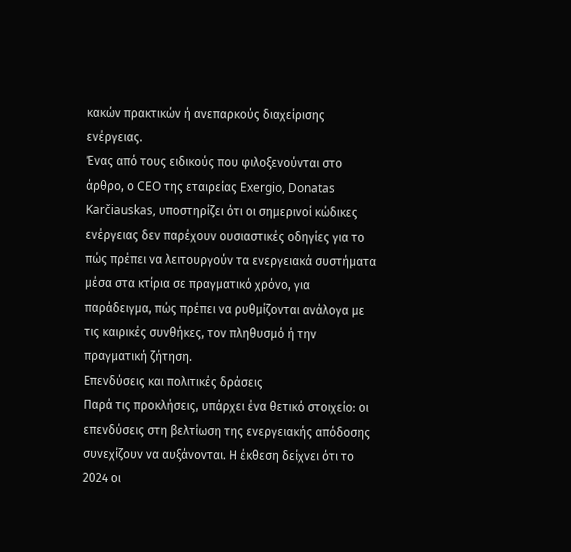κακών πρακτικών ή ανεπαρκούς διαχείρισης ενέργειας.
Ένας από τους ειδικούς που φιλοξενούνται στο άρθρο, ο CEO της εταιρείας Exergio, Donatas Karčiauskas, υποστηρίζει ότι οι σημερινοί κώδικες ενέργειας δεν παρέχουν ουσιαστικές οδηγίες για το πώς πρέπει να λειτουργούν τα ενεργειακά συστήματα μέσα στα κτίρια σε πραγματικό χρόνο, για παράδειγμα, πώς πρέπει να ρυθμίζονται ανάλογα με τις καιρικές συνθήκες, τον πληθυσμό ή την πραγματική ζήτηση.
Επενδύσεις και πολιτικές δράσεις
Παρά τις προκλήσεις, υπάρχει ένα θετικό στοιχείο: οι επενδύσεις στη βελτίωση της ενεργειακής απόδοσης συνεχίζουν να αυξάνονται. Η έκθεση δείχνει ότι το 2024 οι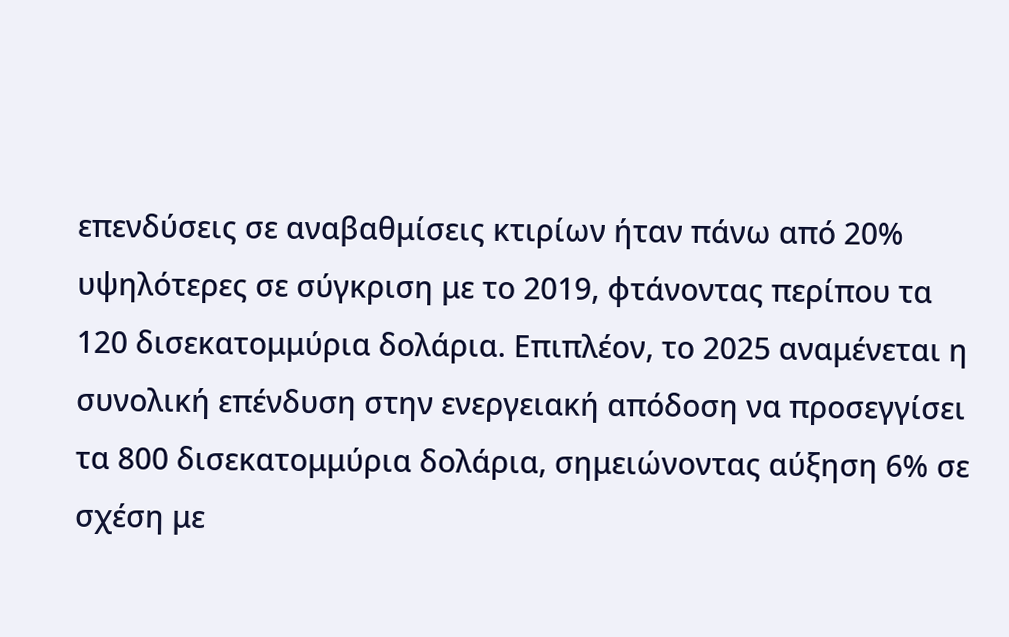επενδύσεις σε αναβαθμίσεις κτιρίων ήταν πάνω από 20% υψηλότερες σε σύγκριση με το 2019, φτάνοντας περίπου τα 120 δισεκατομμύρια δολάρια. Επιπλέον, το 2025 αναμένεται η συνολική επένδυση στην ενεργειακή απόδοση να προσεγγίσει τα 800 δισεκατομμύρια δολάρια, σημειώνοντας αύξηση 6% σε σχέση με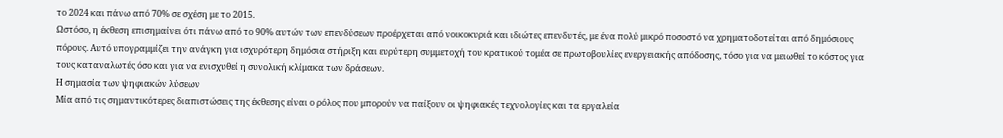το 2024 και πάνω από 70% σε σχέση με το 2015.
Ωστόσο, η έκθεση επισημαίνει ότι πάνω από το 90% αυτών των επενδύσεων προέρχεται από νοικοκυριά και ιδιώτες επενδυτές, με ένα πολύ μικρό ποσοστό να χρηματοδοτείται από δημόσιους πόρους. Αυτό υπογραμμίζει την ανάγκη για ισχυρότερη δημόσια στήριξη και ευρύτερη συμμετοχή του κρατικού τομέα σε πρωτοβουλίες ενεργειακής απόδοσης, τόσο για να μειωθεί το κόστος για τους καταναλωτές όσο και για να ενισχυθεί η συνολική κλίμακα των δράσεων.
Η σημασία των ψηφιακών λύσεων
Μία από τις σημαντικότερες διαπιστώσεις της έκθεσης είναι ο ρόλος που μπορούν να παίξουν οι ψηφιακές τεχνολογίες και τα εργαλεία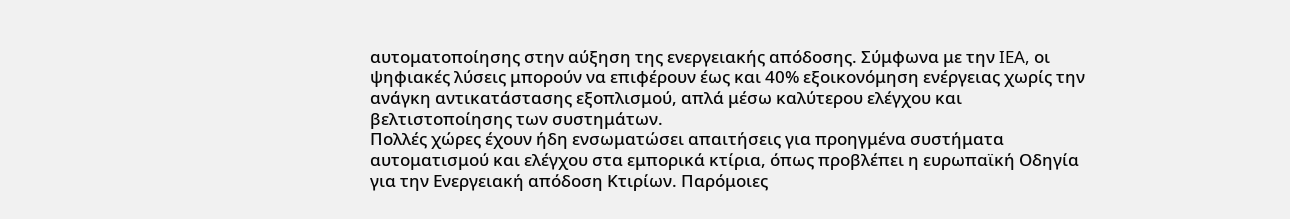αυτοματοποίησης στην αύξηση της ενεργειακής απόδοσης. Σύμφωνα με την IEA, οι ψηφιακές λύσεις μπορούν να επιφέρουν έως και 40% εξοικονόμηση ενέργειας χωρίς την ανάγκη αντικατάστασης εξοπλισμού, απλά μέσω καλύτερου ελέγχου και βελτιστοποίησης των συστημάτων.
Πολλές χώρες έχουν ήδη ενσωματώσει απαιτήσεις για προηγμένα συστήματα αυτοματισμού και ελέγχου στα εμπορικά κτίρια, όπως προβλέπει η ευρωπαϊκή Οδηγία για την Ενεργειακή απόδοση Κτιρίων. Παρόμοιες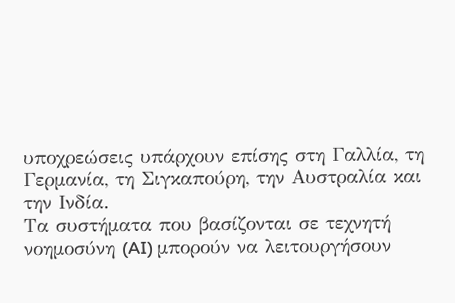υποχρεώσεις υπάρχουν επίσης στη Γαλλία, τη Γερμανία, τη Σιγκαπούρη, την Αυστραλία και την Ινδία.
Τα συστήματα που βασίζονται σε τεχνητή νοημοσύνη (AI) μπορούν να λειτουργήσουν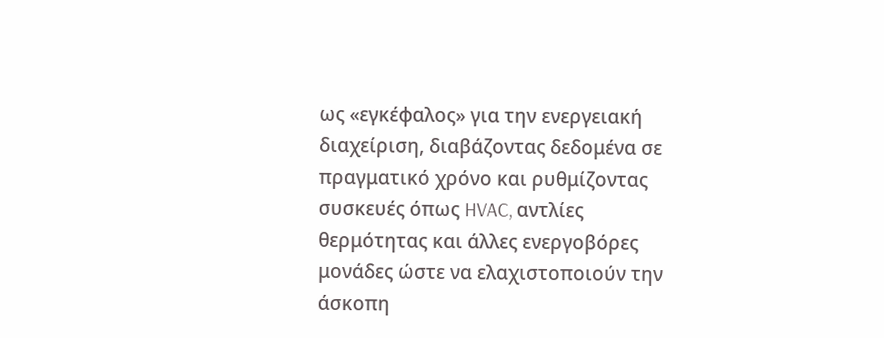ως «εγκέφαλος» για την ενεργειακή διαχείριση, διαβάζοντας δεδομένα σε πραγματικό χρόνο και ρυθμίζοντας συσκευές όπως HVAC, αντλίες θερμότητας και άλλες ενεργοβόρες μονάδες ώστε να ελαχιστοποιούν την άσκοπη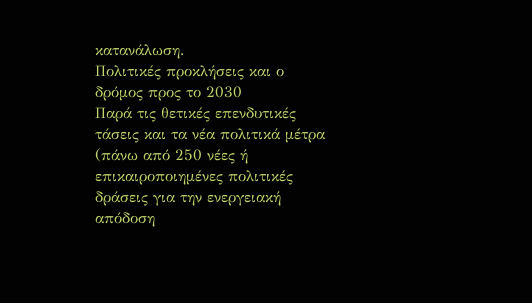κατανάλωση.
Πολιτικές προκλήσεις και ο δρόμος προς το 2030
Παρά τις θετικές επενδυτικές τάσεις και τα νέα πολιτικά μέτρα (πάνω από 250 νέες ή επικαιροποιημένες πολιτικές δράσεις για την ενεργειακή απόδοση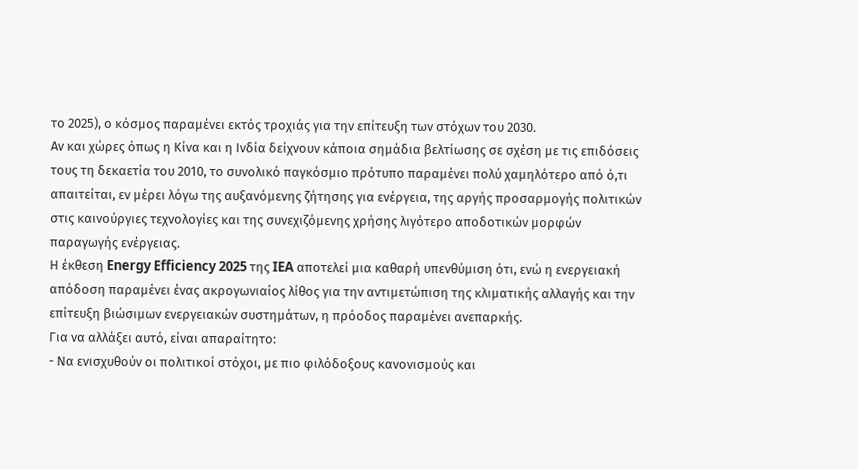το 2025), ο κόσμος παραμένει εκτός τροχιάς για την επίτευξη των στόχων του 2030.
Αν και χώρες όπως η Κίνα και η Ινδία δείχνουν κάποια σημάδια βελτίωσης σε σχέση με τις επιδόσεις τους τη δεκαετία του 2010, το συνολικό παγκόσμιο πρότυπο παραμένει πολύ χαμηλότερο από ό,τι απαιτείται, εν μέρει λόγω της αυξανόμενης ζήτησης για ενέργεια, της αργής προσαρμογής πολιτικών στις καινούργιες τεχνολογίες και της συνεχιζόμενης χρήσης λιγότερο αποδοτικών μορφών παραγωγής ενέργειας.
Η έκθεση Energy Efficiency 2025 της IEA αποτελεί μια καθαρή υπενθύμιση ότι, ενώ η ενεργειακή απόδοση παραμένει ένας ακρογωνιαίος λίθος για την αντιμετώπιση της κλιματικής αλλαγής και την επίτευξη βιώσιμων ενεργειακών συστημάτων, η πρόοδος παραμένει ανεπαρκής.
Για να αλλάξει αυτό, είναι απαραίτητο:
- Να ενισχυθούν οι πολιτικοί στόχοι, με πιο φιλόδοξους κανονισμούς και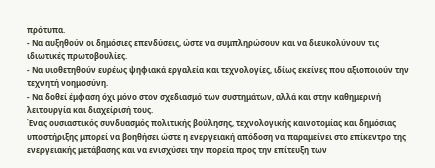πρότυπα.
- Να αυξηθούν οι δημόσιες επενδύσεις, ώστε να συμπληρώσουν και να διευκολύνουν τις ιδιωτικές πρωτοβουλίες.
- Να υιοθετηθούν ευρέως ψηφιακά εργαλεία και τεχνολογίες, ιδίως εκείνες που αξιοποιούν την τεχνητή νοημοσύνη.
- Να δοθεί έμφαση όχι μόνο στον σχεδιασμό των συστημάτων, αλλά και στην καθημερινή λειτουργία και διαχείρισή τους.
Ένας ουσιαστικός συνδυασμός πολιτικής βούλησης, τεχνολογικής καινοτομίας και δημόσιας υποστήριξης μπορεί να βοηθήσει ώστε η ενεργειακή απόδοση να παραμείνει στο επίκεντρο της ενεργειακής μετάβασης και να ενισχύσει την πορεία προς την επίτευξη των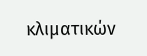κλιματικών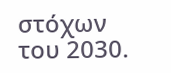στόχων του 2030.